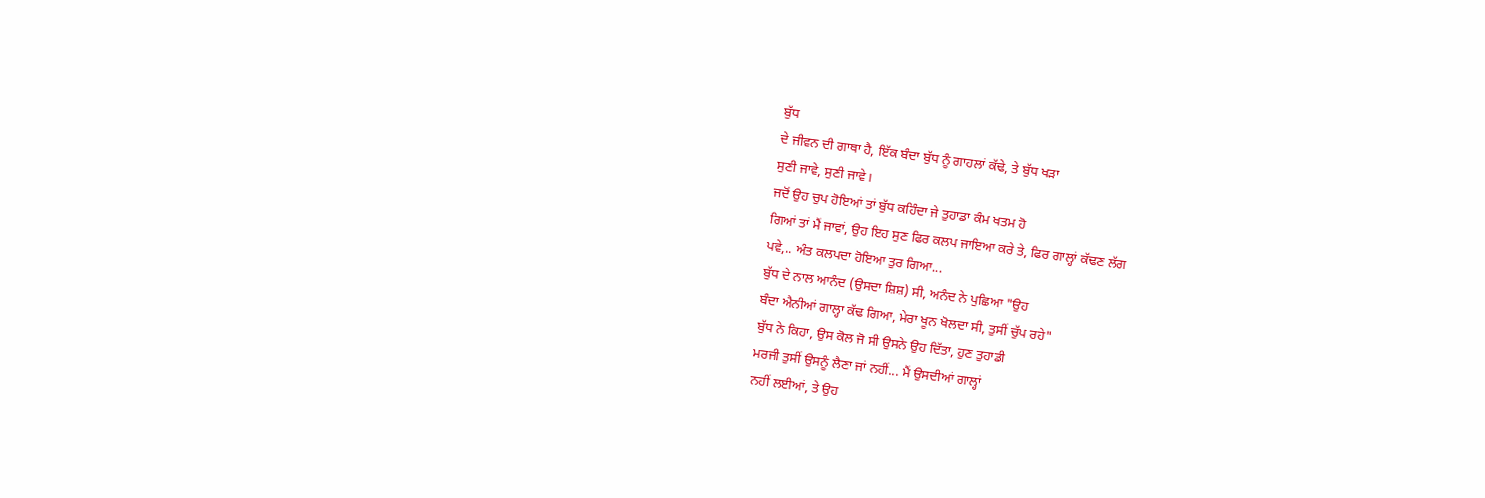ਬੁੱਧ
ਦੇ ਜੀਵਨ ਦੀ ਗਾਥਾ ਹੈ, ਇੱਕ ਬੰਦਾ ਬੁੱਧ ਨੂੰ ਗਾਹਲਾਂ ਕੱਢੇ, ਤੇ ਬੁੱਧ ਖੜਾ
ਸੁਣੀ ਜਾਵੇ, ਸੁਣੀ ਜਾਵੇ।
ਜਦੋਂ ਉਹ ਚੁਪ ਹੋਇਆਂ ਤਾਂ ਬੁੱਧ ਕਹਿੰਦਾ ਜੇ ਤੁਹਾਡਾ ਕੰਮ ਖਤਮ ਹੋ
ਗਿਆਂ ਤਾਂ ਮੈਂ ਜਾਵਾਂ, ਉਹ ਇਹ ਸੁਣ ਫਿਰ ਕਲਪ ਜਾਇਆ ਕਰੇ ਤੇ, ਫਿਰ ਗਾਲ੍ਹਾਂ ਕੱਢਣ ਲੱਗ
ਪਵੇ,.. ਅੰਤ ਕਲਪਦਾ ਹੋਇਆ ਤੁਰ ਗਿਆ...
ਬੁੱਧ ਦੇ ਨਾਲ ਆਨੰਦ (ਉਸਦਾ ਸ਼ਿਸ਼) ਸੀ, ਅਨੰਦ ਨੇ ਪੁਛਿਆ "ਉਹ
ਬੰਦਾ ਐਨੀਆਂ ਗਾਲ੍ਹਾ ਕੱਢ ਗਿਆ, ਮੇਰਾ ਖੂਨ ਖੋਲਦਾ ਸੀ, ਤੁਸੀਂ ਚੁੱਪ ਰਹੇ"
ਬੁੱਧ ਨੇ ਕਿਹਾ, ਉਸ ਕੋਲ ਜੋ ਸੀ ਉਸਨੇ ਉਹ ਦਿੱਤਾ, ਹੁਣ ਤੁਹਾਡੀ
ਮਰਜੀ ਤੁਸੀਂ ਉਸਨੂੰ ਲੈਣਾ ਜਾਂ ਨਹੀਂ... ਮੈਂ ਉਸਦੀਆਂ ਗਾਲ੍ਹਾਂ
ਨਹੀਂ ਲਈਆਂ, ਤੇ ਉਹ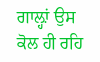ਗਾਲ਼੍ਹਾਂ ਉਸ ਕੋਲ ਹੀ ਰਹਿ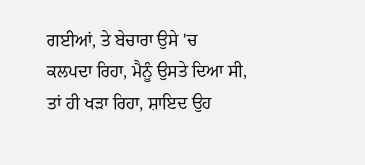ਗਈਆਂ, ਤੇ ਬੇਚਾਰਾ ਉਸੇ 'ਚ
ਕਲਪਦਾ ਰਿਹਾ, ਮੈਨੂੰ ਉਸਤੇ ਦਿਆ ਸੀ, ਤਾਂ ਹੀ ਖੜਾ ਰਿਹਾ, ਸ਼ਾਇਦ ਉਹ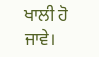ਖਾਲੀ ਹੋ ਜਾਵੇ।